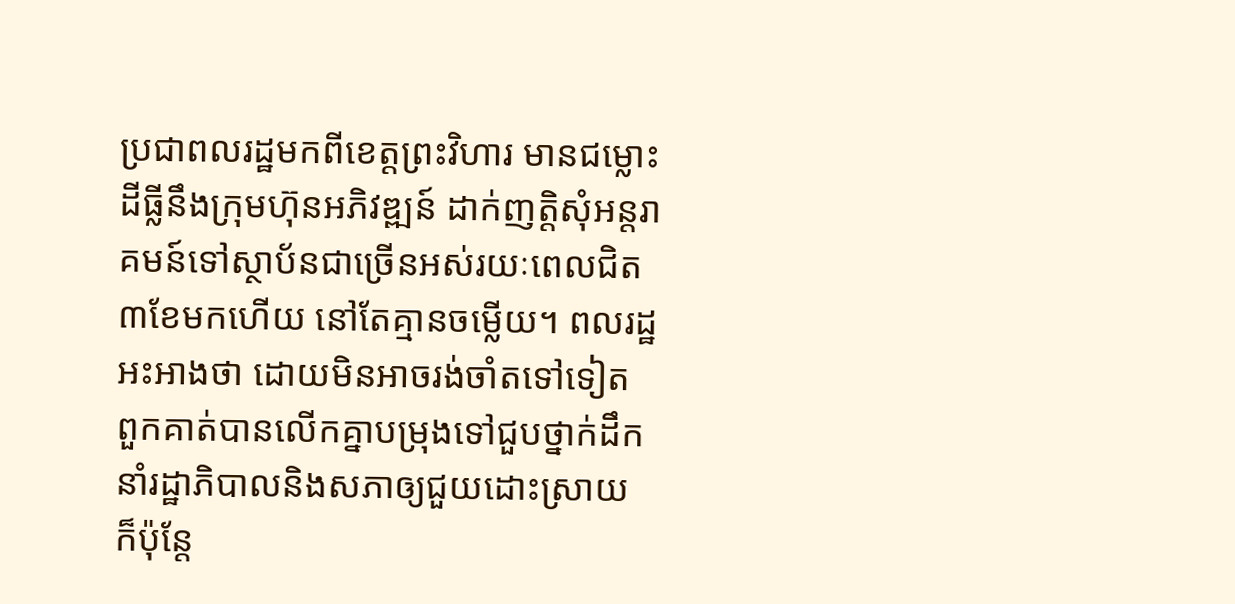ប្រជាពលរដ្ឋមកពីខេត្តព្រះវិហារ មានជម្លោះដីធ្លីនឹងក្រុមហ៊ុនអភិវឌ្ឍន៍ ដាក់ញតិ្តសុំអន្តរាគមន៍ទៅស្ថាប័នជាច្រើនអស់រយៈពេលជិត ៣ខែមកហើយ នៅតែគ្មានចម្លើយ។ ពលរដ្ឋអះអាងថា ដោយមិនអាចរង់ចាំតទៅទៀត ពួកគាត់បានលើកគ្នាបម្រុងទៅជួបថ្នាក់ដឹកនាំរដ្ឋាភិបាលនិងសភាឲ្យជួយដោះស្រាយ ក៏ប៉ុន្តែ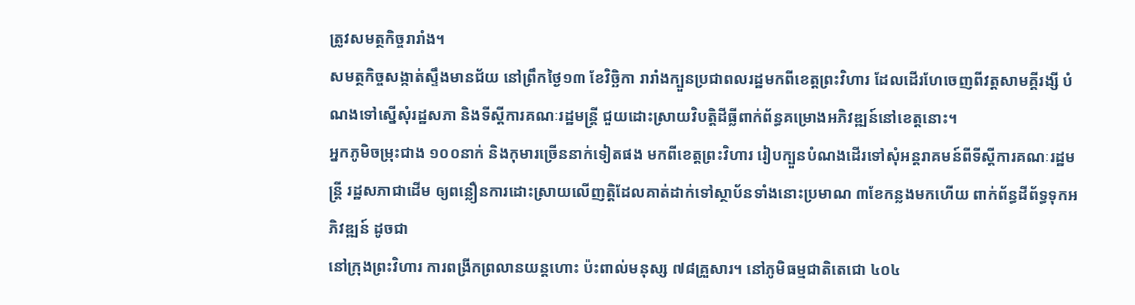ត្រូវសមត្ថកិច្ចរារាំង។
សមត្ថកិច្ចសង្កាត់ស្ទឹងមានជ័យ នៅព្រឹកថ្ងៃ១៣ ខែវិច្ឆិកា រារាំងក្បួនប្រជាពលរដ្ឋមកពីខេត្តព្រះវិហារ ដែលដើរហែចេញពីវត្តសាមគ្គីរង្សី បំណងទៅស្នើសុំរដ្ឋសភា និងទីស្ដីការគណៈរដ្ឋមន្ត្រី ជួយដោះស្រាយវិបត្តិដីធ្លីពាក់ព័ន្ធគម្រោងអភិវឌ្ឍន៍នៅខេត្តនោះ។
អ្នកភូមិចម្រុះជាង ១០០នាក់ និងកុមារច្រើននាក់ទៀតផង មកពីខេត្តព្រះវិហារ រៀបក្បួនបំណងដើរទៅសុំអន្តរាគមន៍ពីទីស្ដីការគណៈរដ្ឋមន្ត្រី រដ្ឋសភាជាដើម ឲ្យពន្លឿនការដោះស្រាយលើញត្តិដែលគាត់ដាក់ទៅស្ថាប័នទាំងនោះប្រមាណ ៣ខែកន្លងមកហើយ ពាក់ព័ន្ធដីព័ទ្ធទុកអភិវឌ្ឍន៍ ដូចជា
នៅក្រុងព្រះវិហារ ការពង្រីកព្រលានយន្តហោះ ប៉ះពាល់មនុស្ស ៧៨គ្រួសារ។ នៅភូមិធម្មជាតិតេជោ ៤០៤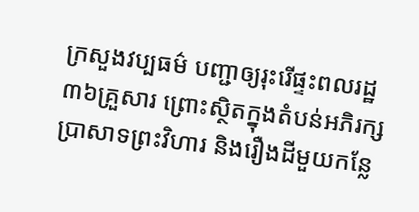ក្រសួងវប្បធម៌ បញ្ជាឲ្យរុះរើផ្ទះពលរដ្ឋ ៣៦គ្រួសារ ព្រោះស្ថិតក្នុងតំបន់អភិរក្សប្រាសាទព្រះវិហារ និងរឿងដីមួយកន្លែ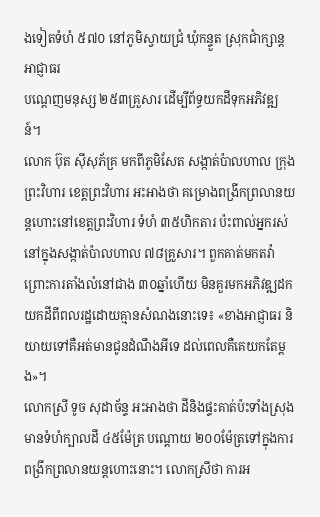ងទៀតទំហំ ៥៧០ នៅភូមិស្វាយជ្រំ ឃុំកន្ទួត ស្រុកជាំក្សាន្ត អាជ្ញាធរ
បណ្ដេញមនុស្ស ២៥៣គ្រួសារ ដើម្បីព័ទ្ធយកដីទុកអភិវឌ្ឍន៍។
លោក ប៊ុត ស៊ីសុភ័គ្រ មកពីភូមិសែត សង្កាត់ប៉ាលហាល ក្រុងព្រះវិហារ ខេត្តព្រះវិហារ អះអាងថា គម្រោងពង្រីកព្រលានយន្តហោះនៅខេត្តព្រះវិហារ ទំហំ ៣៥ហិកតារ ប៉ះពាល់អ្នករស់នៅក្នុងសង្កាត់ប៉ាលហាល ៧៨គ្រួសារ។ ពួកគាត់មកតវ៉ា ព្រោះការតាំងលំនៅជាង ៣០ឆ្នាំហើយ មិនគួរមកអភិវឌ្ឍដកយកដីពីពលរដ្ឋដោយគ្មានសំណងនោះទេ៖ «ខាងអាជ្ញាធរ និយាយទៅគឺអត់មានជូនដំណឹងអីទេ ដល់ពេលគឺគេយកតែម្ដង»។
លោកស្រី ទូច សុដាច័ន្ទ អះអាងថា ដីនិងផ្ទះគាត់ប៉ះទាំងស្រុង មានទំហំក្បាលដី ៤៥ម៉ែត្រ បណ្ដោយ ២០០ម៉ែត្រទៅក្នុងការពង្រីកព្រលានយន្តហោះនោះ។ លោកស្រីថា ការអ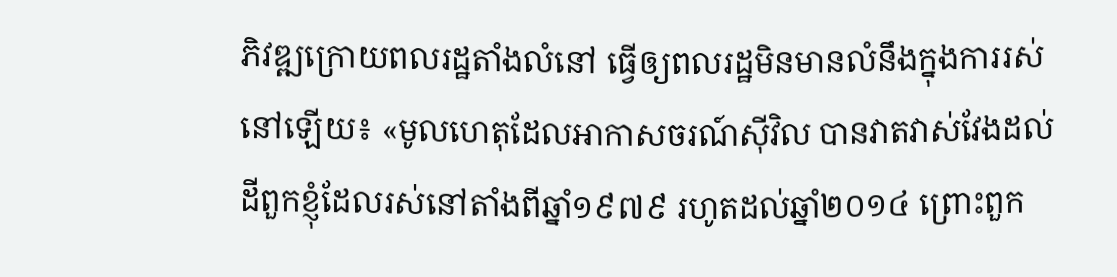ភិវឌ្ឍក្រោយពលរដ្ឋតាំងលំនៅ ធ្វើឲ្យពលរដ្ឋមិនមានលំនឹងក្នុងការរស់នៅឡើយ៖ «មូលហេតុដែលអាកាសចរណ៍ស៊ីវិល បានវាតវាស់វែងដល់ដីពួកខ្ញុំដែលរស់នៅតាំងពីឆ្នាំ១៩៧៩ រហូតដល់ឆ្នាំ២០១៤ ព្រោះពួក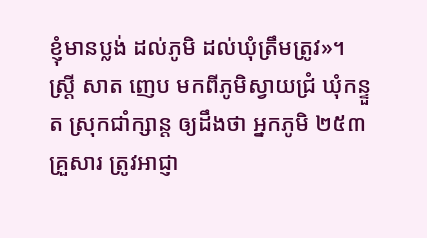ខ្ញុំមានប្លង់ ដល់ភូមិ ដល់ឃុំត្រឹមត្រូវ»។
ស្ត្រី សាត ញេប មកពីភូមិស្វាយជ្រំ ឃុំកន្ទួត ស្រុកជាំក្សាន្ត ឲ្យដឹងថា អ្នកភូមិ ២៥៣គ្រួសារ ត្រូវអាជ្ញា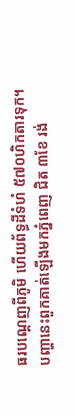ធរបណ្ដេញពីភូមិ ហើយព័ទ្ធដីទំហំ ៥៧០ហិកតារទុក។ បញ្ហានេះពួកគាត់ឡើងមកភ្នំពេញ ជិត ៣ខែ រង់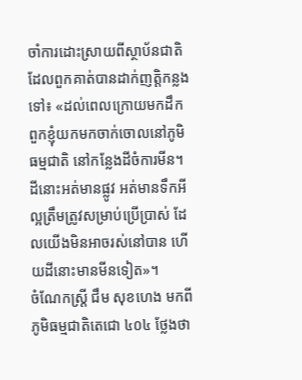ចាំការដោះស្រាយពីស្ថាប័នជាតិ ដែលពួកគាត់បានដាក់ញត្តិកន្លងទៅ៖ «ដល់ពេលក្រោយមកដឹកពួកខ្ញុំយកមកចាក់ចោលនៅភូមិធម្មជាតិ នៅកន្លែងដីចំការមីន។ ដីនោះអត់មានផ្លូវ អត់មានទឹកអីល្អត្រឹមត្រូវសម្រាប់ប្រើប្រាស់ ដែលយើងមិនអាចរស់នៅបាន ហើយដីនោះមានមីនទៀត»។
ចំណែកស្ត្រី ជឹម សុខហេង មកពីភូមិធម្មជាតិតេជោ ៤០៤ ថ្លែងថា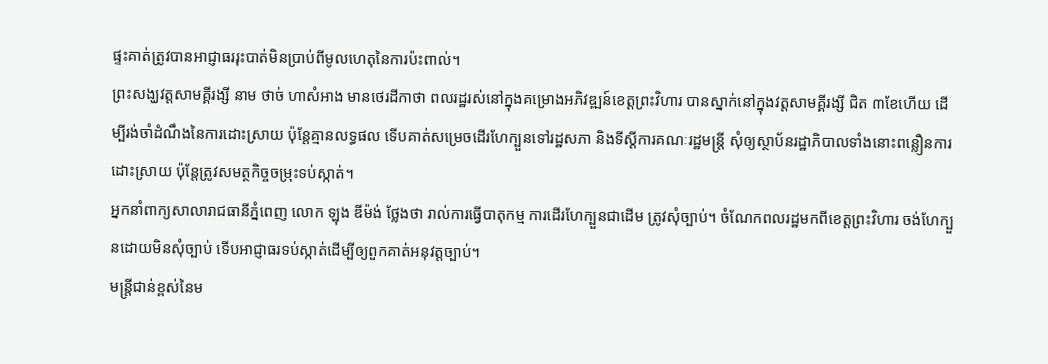ផ្ទះគាត់ត្រូវបានអាជ្ញាធររុះបាត់មិនប្រាប់ពីមូលហេតុនៃការប៉ះពាល់។
ព្រះសង្ឃវត្តសាមគ្គីរង្សី នាម ថាច់ ហាសំអាង មានថេរដីកាថា ពលរដ្ឋរស់នៅក្នុងគម្រោងអភិវឌ្ឍន៍ខេត្តព្រះវិហារ បានស្នាក់នៅក្នុងវត្តសាមគ្គីរង្សី ជិត ៣ខែហើយ ដើម្បីរង់ចាំដំណឹងនៃការដោះស្រាយ ប៉ុន្តែគ្មានលទ្ធផល ទើបគាត់សម្រេចដើរហែក្បួនទៅរដ្ឋសភា និងទីស្ដីការគណៈរដ្ឋមន្ត្រី សុំឲ្យស្ថាប័នរដ្ឋាភិបាលទាំងនោះពន្លឿនការដោះស្រាយ ប៉ុន្តែត្រូវសមត្ថកិច្ចចម្រុះទប់ស្កាត់។
អ្នកនាំពាក្យសាលារាជធានីភ្នំពេញ លោក ឡុង ឌីម៉ង់ ថ្លែងថា រាល់ការធ្វើបាតុកម្ម ការដើរហែក្បួនជាដើម ត្រូវសុំច្បាប់។ ចំណែកពលរដ្ឋមកពីខេត្តព្រះវិហារ ចង់ហែក្បួនដោយមិនសុំច្បាប់ ទើបអាជ្ញាធរទប់ស្កាត់ដើម្បីឲ្យពួកគាត់អនុវត្តច្បាប់។
មន្ត្រីជាន់ខ្ពស់នៃម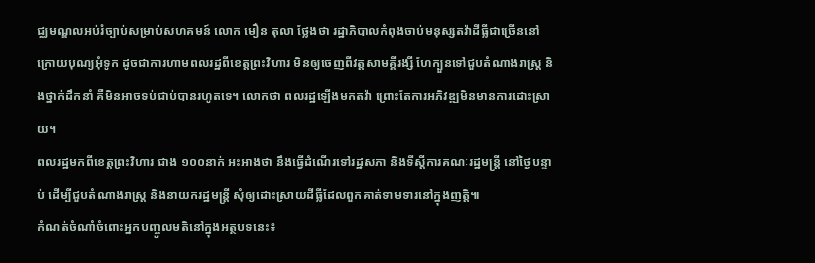ជ្ឈមណ្ឌលអប់រំច្បាប់សម្រាប់សហគមន៍ លោក មឿន តុលា ថ្លែងថា រដ្ឋាភិបាលកំពុងចាប់មនុស្សតវ៉ាដីធ្លីជាច្រើននៅក្រោយបុណ្យអុំទូក ដូចជាការហាមពលរដ្ឋពីខេត្តព្រះវិហារ មិនឲ្យចេញពីវត្តសាមគ្គីរង្សី ហែក្បួនទៅជួបតំណាងរាស្ត្រ និងថ្នាក់ដឹកនាំ គឺមិនអាចទប់ជាប់បានរហូតទេ។ លោកថា ពលរដ្ឋឡើងមកតវ៉ា ព្រោះតែការអភិវឌ្ឍមិនមានការដោះស្រាយ។
ពលរដ្ឋមកពីខេត្តព្រះវិហារ ជាង ១០០នាក់ អះអាងថា នឹងធ្វើដំណើរទៅរដ្ឋសភា និងទីស្ដីការគណៈរដ្ឋមន្ត្រី នៅថ្ងៃបន្ទាប់ ដើម្បីជួបតំណាងរាស្ត្រ និងនាយករដ្ឋមន្ត្រី សុំឲ្យដោះស្រាយដីធ្លីដែលពួកគាត់ទាមទារនៅក្នុងញត្តិ៕
កំណត់ចំណាំចំពោះអ្នកបញ្ចូលមតិនៅក្នុងអត្ថបទនេះ៖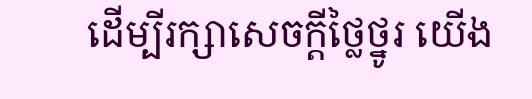ដើម្បីរក្សាសេចក្ដីថ្លៃថ្នូរ យើង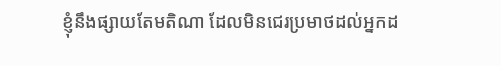ខ្ញុំនឹងផ្សាយតែមតិណា ដែលមិនជេរប្រមាថដល់អ្នកដ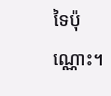ទៃប៉ុណ្ណោះ។